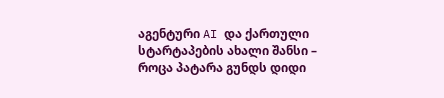აგენტური AI და ქართული სტარტაპების ახალი შანსი – როცა პატარა გუნდს დიდი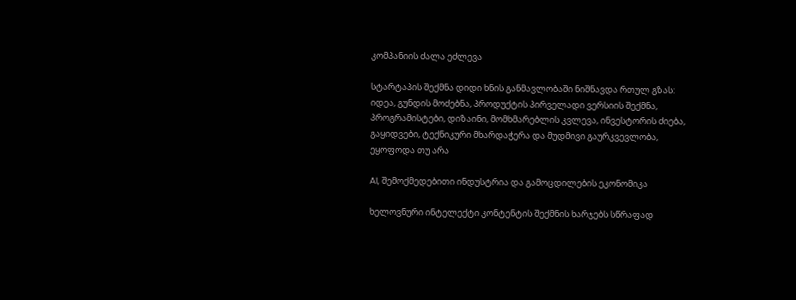კომპანიის ძალა ეძლევა

სტარტაპის შექმნა დიდი ხნის განმავლობაში ნიშნავდა რთულ გზას: იდეა, გუნდის მოძებნა, პროდუქტის პირველადი ვერსიის შექმნა, პროგრამისტები, დიზაინი, მომხმარებლის კვლევა, ინვესტორის ძიება, გაყიდვები, ტექნიკური მხარდაჭერა და მუდმივი გაურკვევლობა, ეყოფოდა თუ არა

AI, შემოქმედებითი ინდუსტრია და გამოცდილების ეკონომიკა

ხელოვნური ინტელექტი კონტენტის შექმნის ხარჯებს სწრაფად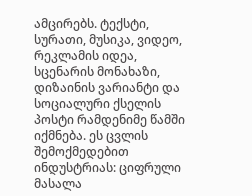ამცირებს. ტექსტი, სურათი, მუსიკა, ვიდეო, რეკლამის იდეა, სცენარის მონახაზი, დიზაინის ვარიანტი და სოციალური ქსელის პოსტი რამდენიმე წამში იქმნება. ეს ცვლის შემოქმედებით ინდუსტრიას: ციფრული მასალა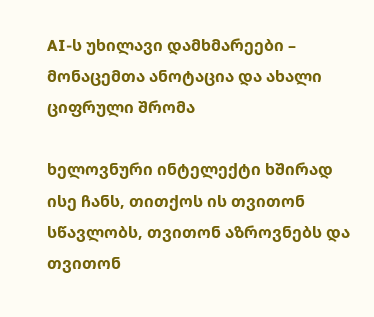AI-ს უხილავი დამხმარეები – მონაცემთა ანოტაცია და ახალი ციფრული შრომა

ხელოვნური ინტელექტი ხშირად ისე ჩანს, თითქოს ის თვითონ სწავლობს, თვითონ აზროვნებს და თვითონ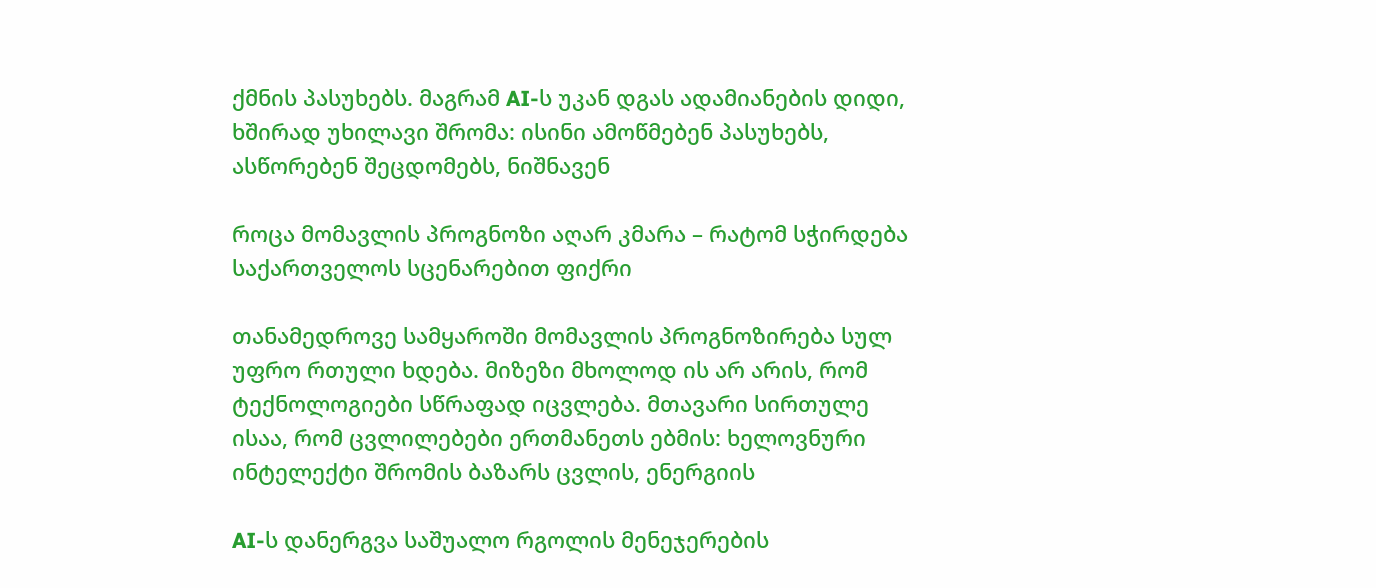ქმნის პასუხებს. მაგრამ AI-ს უკან დგას ადამიანების დიდი, ხშირად უხილავი შრომა: ისინი ამოწმებენ პასუხებს, ასწორებენ შეცდომებს, ნიშნავენ

როცა მომავლის პროგნოზი აღარ კმარა – რატომ სჭირდება საქართველოს სცენარებით ფიქრი

თანამედროვე სამყაროში მომავლის პროგნოზირება სულ უფრო რთული ხდება. მიზეზი მხოლოდ ის არ არის, რომ ტექნოლოგიები სწრაფად იცვლება. მთავარი სირთულე ისაა, რომ ცვლილებები ერთმანეთს ებმის: ხელოვნური ინტელექტი შრომის ბაზარს ცვლის, ენერგიის

AI-ს დანერგვა საშუალო რგოლის მენეჯერების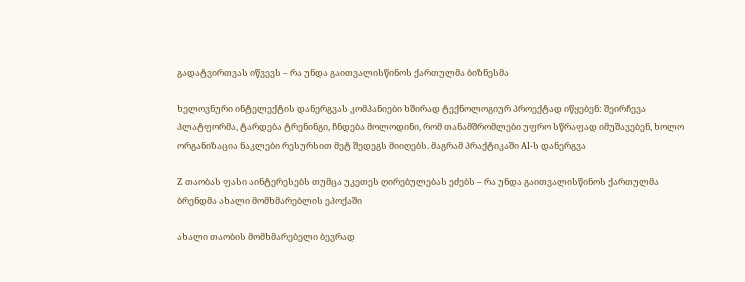გადატვირთვას იწვევს – რა უნდა გაითვალისწინოს ქართულმა ბიზნესმა

ხელოვნური ინტელექტის დანერგვას კომპანიები ხშირად ტექნოლოგიურ პროექტად იწყებენ: შეირჩევა პლატფორმა, ტარდება ტრენინგი, ჩნდება მოლოდინი, რომ თანამშრომლები უფრო სწრაფად იმუშავებენ, ხოლო ორგანიზაცია ნაკლები რესურსით მეტ შედეგს მიიღებს. მაგრამ პრაქტიკაში AI-ს დანერგვა

Z თაობას ფასი აინტერესებს თუმცა უკეთეს ღირებულებას ეძებს – რა უნდა გაითვალისწინოს ქართულმა ბრენდმა ახალი მომხმარებლის ეპოქაში

ახალი თაობის მომხმარებელი ბევრად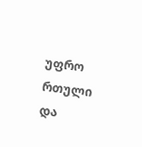უფრო რთული და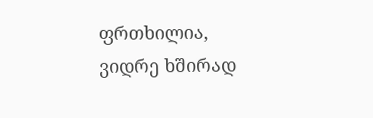ფრთხილია, ვიდრე ხშირად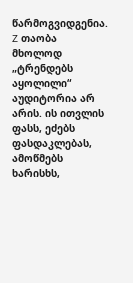წარმოგვიდგენია. Z თაობა მხოლოდ „ტრენდებს აყოლილი“ აუდიტორია არ არის. ის ითვლის ფასს, ეძებს ფასდაკლებას, ამოწმებს ხარისხს,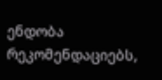ენდობა რეკომენდაციებს,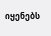იყენებს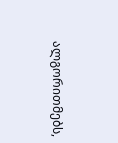ალგორითმებს,